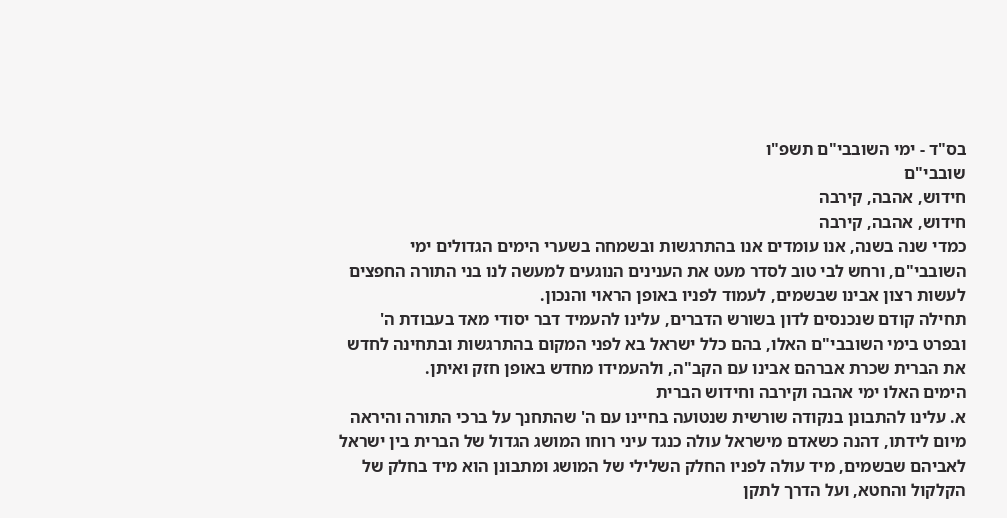בס"ד - ימי השובבי"ם תשפ"ו
שובבי"ם
חידוש, אהבה, קירבה
חידוש, אהבה, קירבה
כמדי שנה בשנה, אנו עומדים אנו בהתרגשות ובשמחה בשערי הימים הגדולים ימי השובבי"ם, ורחש לבי טוב לסדר מעט את הענינים הנוגעים למעשה לנו בני התורה החפצים לעשות רצון אבינו שבשמים, לעמוד לפניו באופן הראוי והנכון.
תחילה קודם שנכנסים לדון בשורש הדברים, עלינו להעמיד דבר יסודי מאד בעבודת ה' ובפרט בימי השובבי"ם האלו, בהם כלל ישראל בא לפני המקום בהתרגשות ובתחינה לחדש את הברית שכרת אברהם אבינו עם הקב"ה, ולהעמידו מחדש באופן חזק ואיתן.
הימים האלו ימי אהבה וקירבה וחידוש הברית
א. עלינו להתבונן בנקודה שורשית שנטועה בחיינו עם ה' שהתחנך על ברכי התורה והיראה מיום לידתו, דהנה כשאדם מישראל עולה כנגד עיני רוחו המושג הגדול של הברית בין ישראל לאביהם שבשמים, מיד עולה לפניו החלק השלילי של המושג ומתבונן הוא מיד בחלק של הקלקול והחטא, ועל הדרך לתקן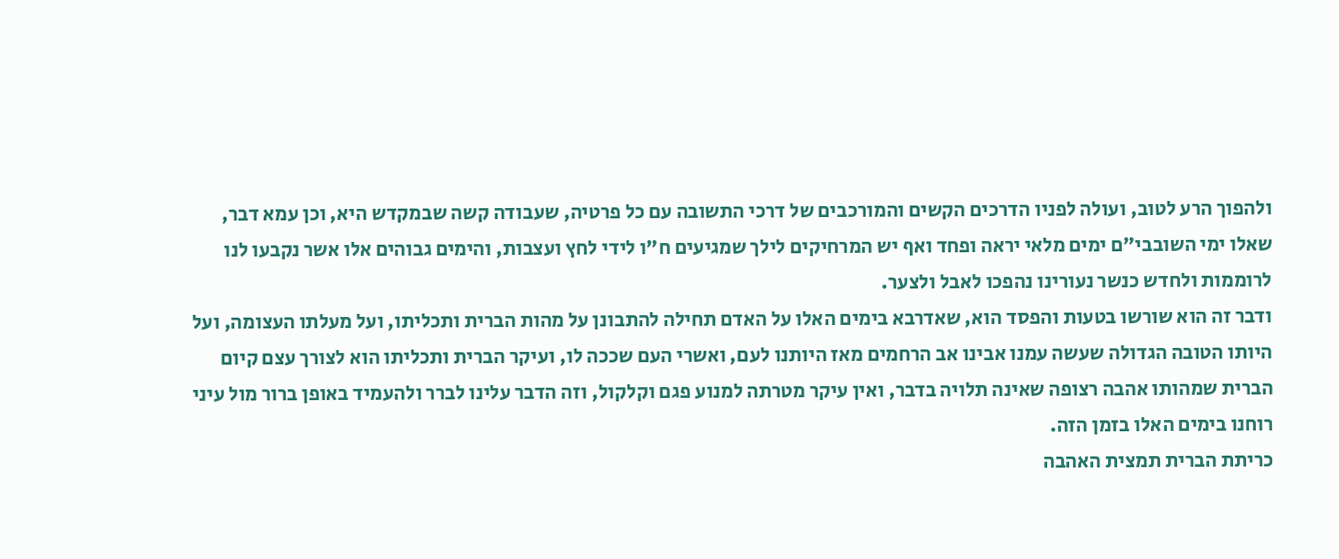ולהפוך הרע לטוב, ועולה לפניו הדרכים הקשים והמורכבים של דרכי התשובה עם כל פרטיה, שעבודה קשה שבמקדש היא, וכן עמא דבר, שאלו ימי השובבי"ם ימים מלאי יראה ופחד ואף יש המרחיקים לילך שמגיעים ח"ו לידי לחץ ועצבות, והימים גבוהים אלו אשר נקבעו לנו לרוממות ולחדש כנשר נעורינו נהפכו לאבל ולצער.
ודבר זה הוא שורשו בטעות והפסד הוא, שאדרבא בימים האלו על האדם תחילה להתבונן על מהות הברית ותכליתו, ועל מעלתו העצומה, ועל היותו הטובה הגדולה שעשה עמנו אבינו אב הרחמים מאז היותנו לעם, ואשרי העם שככה לו, ועיקר הברית ותכליתו הוא לצורך עצם קיום הברית שמהותו אהבה רצופה שאינה תלויה בדבר, ואין עיקר מטרתה למנוע פגם וקלקול, וזה הדבר עלינו לברר ולהעמיד באופן ברור מול עיני רוחנו בימים האלו בזמן הזה.
כריתת הברית תמצית האהבה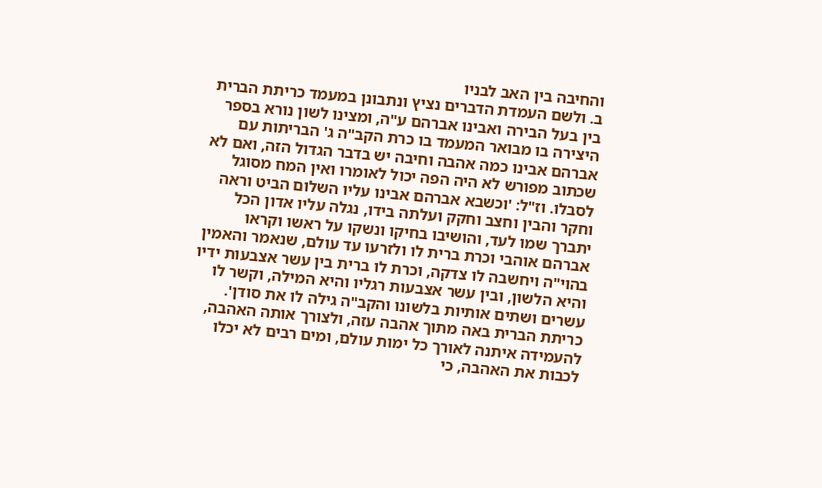והחיבה בין האב לבניו
ב. ולשם העמדת הדברים נציץ ונתבונן במעמד כריתת הברית בין בעל הבירה ואבינו אברהם ע"ה, ומצינו לשון נורא בספר היצירה בו מבואר המעמד בו כרת הקב"ה ג' הבריתות עם אברהם אבינו כמה אהבה וחיבה יש בדבר הגדול הזה, ואם לא שכתוב מפורש לא היה הפה יכול לאומרו ואין המח מסוגל לסבלו. וז"ל: 'וכשבא אברהם אבינו עליו השלום הביט וראה וחקר והבין וחצב וחקק ועלתה בידו, נגלה עליו אדון הכל יתברך שמו לעד, והושיבו בחיקו ונשקו על ראשו וקראו אברהם אוהבי וכרת ברית לו ולזרעו עד עולם, שנאמר והאמין בהוי"ה ויחשבה לו צדקה, וכרת לו ברית בין עשר אצבעות ידיו והיא הלשון, ובין עשר אצבעות רגליו והיא המילה, וקשר לו עשרים ושתים אותיות בלשונו והקב"ה גילה לו את סודן'.
כריתת הברית באה מתוך אהבה עזה, ולצורך אותה האהבה, להעמידה איתנה לאורך כל ימות עולם, ומים רבים לא יכלו לכבות את האהבה, כי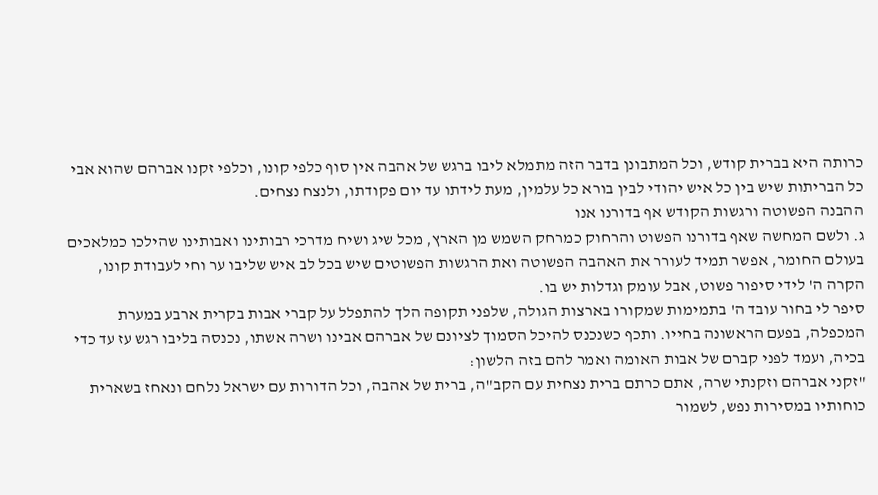כרותה היא בברית קודש, וכל המתבונן בדבר הזה מתמלא ליבו ברגש של אהבה אין סוף כלפי קונו, וכלפי זקנו אברהם שהוא אבי כל הבריתות שיש בין כל איש יהודי לבין בורא כל עלמין, מעת לידתו עד יום פקודתו, ולנצח נצחים.
ההבנה הפשוטה ורגשות הקודש אף בדורנו אנו
ג. ולשם המחשה שאף בדורנו הפשוט והרחוק כמרחק השמש מן הארץ, מכל שיג ושיח מדרכי רבותינו ואבותינו שהילכו כמלאכים בעולם החומר, אפשר תמיד לעורר את האהבה הפשוטה ואת הרגשות הפשוטים שיש בכל לב איש שליבו ער וחי לעבודת קונו, הקרה ה' לידי סיפור פשוט, אבל עומק וגדלות יש בו.
סיפר לי בחור עובד ה' בתמימות שמקורו בארצות הגולה, שלפני תקופה הלך להתפלל על קברי אבות בקרית ארבע במערת המכפלה, בפעם הראשונה בחייו. ותכף כשנכנס להיכל הסמוך לציונם של אברהם אבינו ושרה אשתו, נכנסה בליבו רגש עז עד כדי בכיה, ועמד לפני קברם של אבות האומה ואמר להם בזה הלשון:
"זקני אברהם וזקנתי שרה, אתם כרתם ברית נצחית עם הקב"ה, ברית של אהבה, וכל הדורות עם ישראל נלחם ונאחז בשארית כוחותיו במסירות נפש, לשמור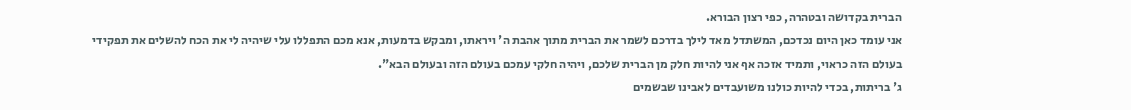הברית בקדושה ובטהרה, כפי רצון הבורא.
אני עומד כאן היום נכדכם, המשתדל מאד לילך בדרכם לשמר את הברית מתוך אהבת ה' ויראתו, ומבקש בדמעות, אנא מכם התפללו עלי שיהיה לי את הכח להשלים את תפקידי בעולם הזה כראוי, ותמיד אזכה אף אני להיות חלק מן הברית שלכם, ויהיה חלקי עמכם בעולם הזה ובעולם הבא".
ג' בריתות, בכדי להיות כולנו משועבדים לאבינו שבשמים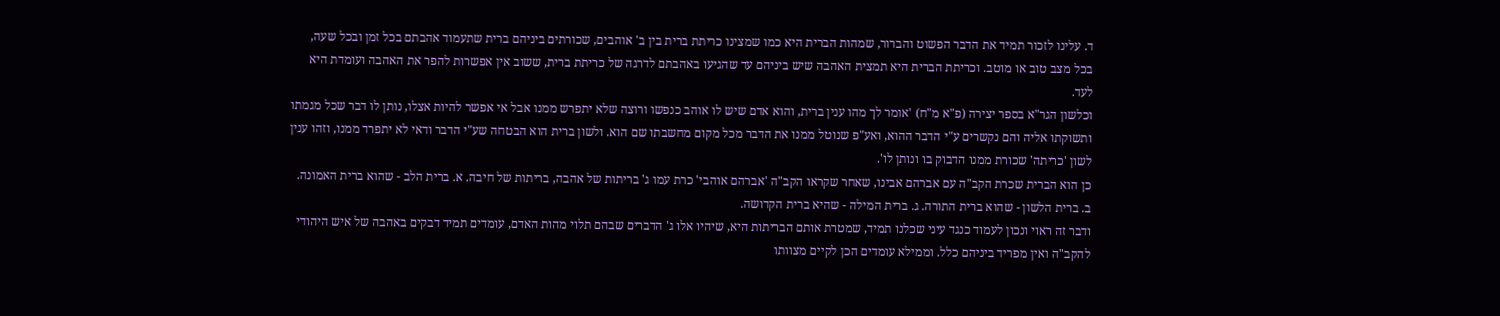ד. עלינו לזכור תמיד את הדבר הפשוט והברור, שמהות הברית היא כמו שמצינו כריתת ברית בין ב' אוהבים, שכורתים ביניהם ברית שתעמוד אהבתם בכל זמן ובכל שעה, בכל מצב טוב או מוטב. וכריתת הברית היא תמצית האהבה שיש ביניהם עד שהגיעו באהבתם לדרגה של כריתת ברית, ששוב אין אפשרות להפר את האהבה ועומדת היא לעד.
וכלשון הגר"א בספר יצירה (פ"א מ"ח) 'אומר לך מהו ענין ברית, והוא אדם שיש לו אוהב כנפשו ורוצה שלא יתפרש ממנו אבל אי אפשר להיות אצלו, נותן לו דבר שכל מגמתו ותשוקתו אליה והם נקשרים ע"י הדבר ההוא, ואע"פ שנוטל ממנו את הדבר מכל מקום מחשבתו שם הוא. ולשון ברית הוא הבטחה שע"י הדבר ודאי לא יתפרד ממנו, וזהו ענין לשון 'כריתה' שכורת ממנו הדבוק בו ונותן לו'.
כן הוא הברית שכרת הקב"ה עם אברהם אבינו, שאחר שקראו הקב"ה 'אברהם אוהבי' כרת עמו ג' בריתות של אהבה, בריתות של חיבה. א. ברית הלב - שהוא ברית האמונה. ב. ברית הלשון - שהוא ברית התורה. ג. ברית המילה - שהיא ברית הקדושה.
ודבר זה ראוי ונכון לעמוד כנגד עיני שכלנו תמיד, שמטרת אותם הבריתות היא, שיהיו אלו ג' הדברים שבהם תלוי מהות האדם, עומדים תמיד דבקים באהבה של איש היהודי להקב"ה ואין מפריד ביניהם כלל. וממילא עומדים הכן לקיים מצוותו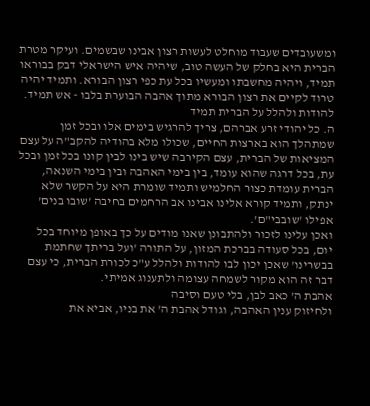ומשעובדים שעבוד מוחלט לעשות רצון אבינו שבשמים. ועיקר מטרת הברית היא בחלק של העשה טוב, שיהיה איש הישראלי דבק בבוראו תמיד, ויהיה מחשבתו ומעשיו בכל עת כפי רצון הבורא. ותמיד יהיה טרוד לקיים את רצון הבורא מתוך אהבה הבוערת בלבו - אש תמיד.
להודות ולהלל על הברית תמיד
ה. כל יהודי זרע אברהם, צריך להרגיש בימים אלו ובכל זמן שמתהלך הוא בארצות החיים, שכולו מלא בהודיה להקב"ה על עצם המציאות של הברית, עצם הקירבה שיש בינו לבין קונו בכל זמן ובכל עת, בכל דרגה שהוא עומד, בין בימי האהבה ובין בימי השנאה, הברית עומדת כצור החלמיש ותמיד שומרת היא על הקשר שלא ינתק, ותמיד קורא אלינו אבינו אב הרחמים בחיבה 'שובו בנים' אפילו 'שובבי"ם'.
ואכן עלינו לזכור ולהתבונן שאנו מודים על כך באופן מיוחד בכל יום, בכל סעודה בברכת המזון, על התורה 'ועל בריתך שחתמת בבשרינו' שאכן יכון לבו להודות ולהלל ע"כ לכורת הברית, כי עצם דבר זה הוא מקור לשמחה עצומה ולתענוג אמיתי.
אהבת ה' כאב לבן, בלי טעם וסיבה
ולחיזוק ענין האהבה, וגודל אהבת ה' את בניו, אביא את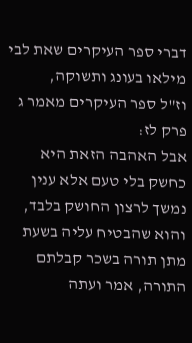דברי ספר העיקרים שאת לבי מילאו בעונג ותשוקה,
וז"ל ספר העיקרים מאמר ג פרק לז:
אבל האהבה הזאת היא כחשק בלי טעם אלא ענין נמשך לרצון החושק בלבד, והוא שהבטיח עליה בשעת מתן תורה בשכר קבלתם התורה, אמר ועתה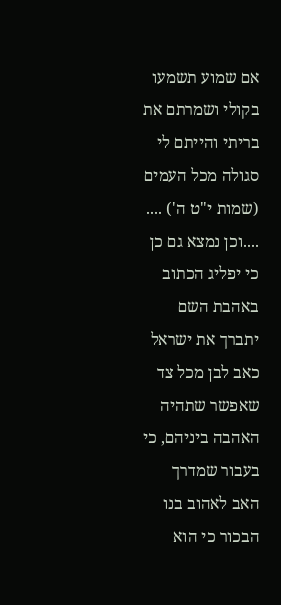אם שמוע תשמעו בקולי ושמרתם את בריתי והייתם לי סגולה מכל העמים (שמות י"ט ה') ....
....וכן נמצא גם כן כי יפליג הכתוב באהבת השם יתברך את ישראל כאב לבן מכל צד שאפשר שתהיה האהבה ביניהם, כי בעבור שמדרך האב לאהוב בנו הבכור כי הוא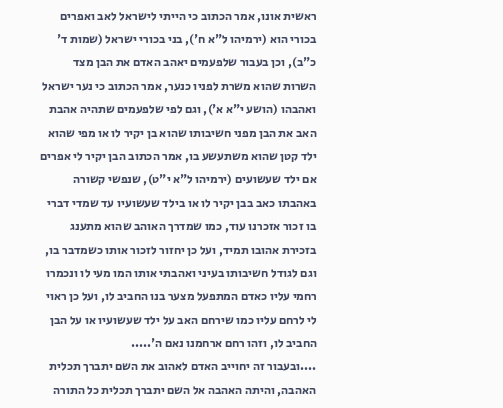ראשית אונו, אמר הכתוב כי הייתי לישראל לאב ואפרים בכורי הוא (ירמיהו ל"א ח'), בני בכורי ישראל (שמות ד' כ"ב), וכן בעבור שלפעמים יאהב האדם את הבן מצד השרות שהוא משרת לפניו כנער, אמר הכתוב כי נער ישראל ואהבהו (הושע י"א א'), וגם לפי שלפעמים שתהיה אהבת האב את הבן מפני חשיבותו שהוא בן יקיר לו או מפי שהוא ילד קטן שהוא משתעשע בו, אמר הכתוב הבן יקיר לי אפרים אם ילד שעשועים (ירמיהו ל"א י"ט), שנפשי קשורה באהבתו כאב בבן יקיר לו או בילד שעשועיו עד שמדי דברי בו זכור אזכרנו עוד, כמו שמדרך האוהב שהוא מתענג בזכירת אהובו תמיד, ועל כן יחזור לזכור אותו כשמדבר בו, וגם לגודל חשיבותו בעיני ואהבתי אותו המו מעי לו ונכמרו רחמי עליו כאדם המתפעל מצער בנו החביב לו, ועל כן ראוי לי לרחם עליו כמו שירחם האב על ילד שעשועיו או על הבן החביב לו, וזהו רחם ארחמנו נאם ה'.....
....ובעבור זה יחוייב האדם לאהוב את השם יתברך תכלית האהבה, והיתה האהבה אל השם יתברך תכלית כל התורה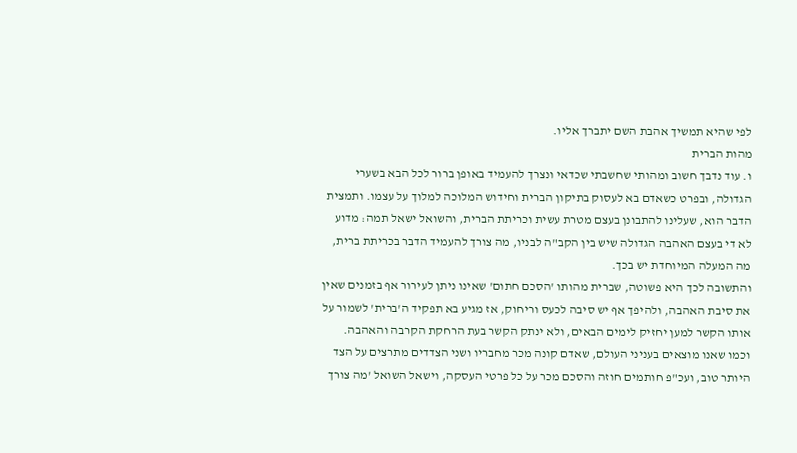לפי שהיא תמשיך אהבת השם יתברך אליו.
מהות הברית
ו. עוד נדבך חשוב ומהותי שחשבתי שכדאי ונצרך להעמיד באופן ברור לכל הבא בשערי הגדולה, ובפרט כשאדם בא לעסוק בתיקון הברית וחידוש המלוכה למלוך על עצמו. ותמצית הדבר הוא, שעלינו להתבונן בעצם מטרת עשית וכריתת הברית, והשואל ישאל תמה: מדוע לא די בעצם האהבה הגדולה שיש בין הקב"ה לבניו, מה צורך להעמיד הדבר בכריתת ברית, מה המעלה המיוחדת יש בכך.
והתשובה לכך היא פשוטה, שברית מהותו 'הסכם חתום' שאינו ניתן לעירור אף בזמנים שאין את סיבת האהבה, ולהיפך אף יש סיבה לכעס וריחוק, אז מגיע בא תפקיד ה'ברית' לשמור על אותו הקשר למען יחזיק לימים הבאים, ולא ינתק הקשר בעת הרחקת הקרבה והאהבה.
וכמו שאנו מוצאים בעניני העולם, שאדם קונה מכר מחבריו ושני הצדדים מתרצים על הצד היותר טוב, ועכ"פ חותמים חוזה והסכם מכר על כל פרטי העסקה, וישאל השואל 'מה צורך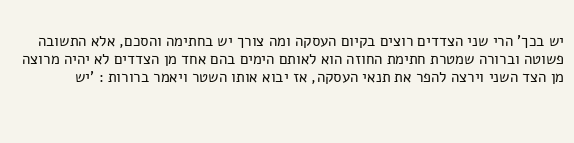יש בכך' הרי שני הצדדים רוצים בקיום העסקה ומה צורך יש בחתימה והסכם, אלא התשובה פשוטה וברורה שמטרת חתימת החוזה הוא לאותם הימים בהם אחד מן הצדדים לא יהיה מרוצה מן הצד השני וירצה להפר את תנאי העסקה, אז יבוא אותו השטר ויאמר ברורות : 'יש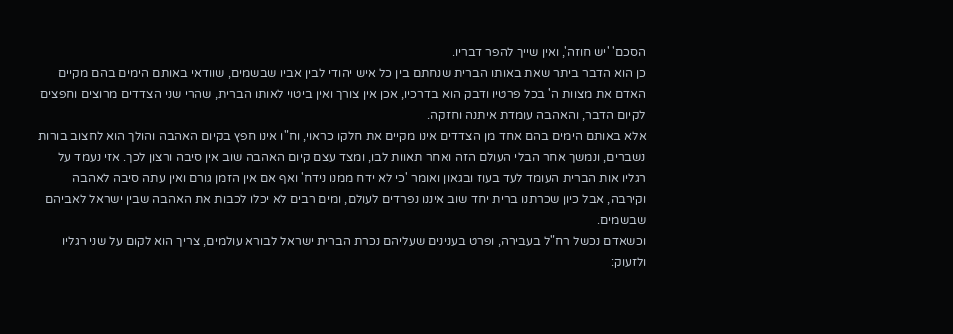הסכם' 'יש חוזה', ואין שייך להפר דבריו.
כן הוא הדבר ביתר שאת באותו הברית שנחתם בין כל איש יהודי לבין אביו שבשמים, שוודאי באותם הימים בהם מקיים האדם את מצוות ה' בכל פרטיו ודבק הוא בדרכיו, אכן אין צורך ואין ביטוי לאותו הברית, שהרי שני הצדדים מרוצים וחפצים לקיום הדבר, והאהבה עומדת איתנה וחזקה.
אלא באותם הימים בהם אחד מן הצדדים אינו מקיים את חלקו כראוי, וח"ו אינו חפץ בקיום האהבה והולך הוא לחצוב בורות נשברים, ונמשך אחר הבלי העולם הזה ואחר תאוות לבו, ומצד עצם קיום האהבה שוב אין סיבה ורצון לכך. אזי נעמד על רגליו אות הברית העומד לעד בעוז ובגאון ואומר 'כי לא ידח ממנו נידח' ואף אם אין הזמן גורם ואין עתה סיבה לאהבה וקירבה, אבל כיון שכרתנו ברית יחד שוב איננו נפרדים לעולם, ומים רבים לא יכלו לכבות את האהבה שבין ישראל לאביהם שבשמים.
וכשאדם נכשל רח"ל בעבירה, ופרט בענינים שעליהם נכרת הברית ישראל לבורא עולמים, צריך הוא לקום על שני רגליו ולזעוק: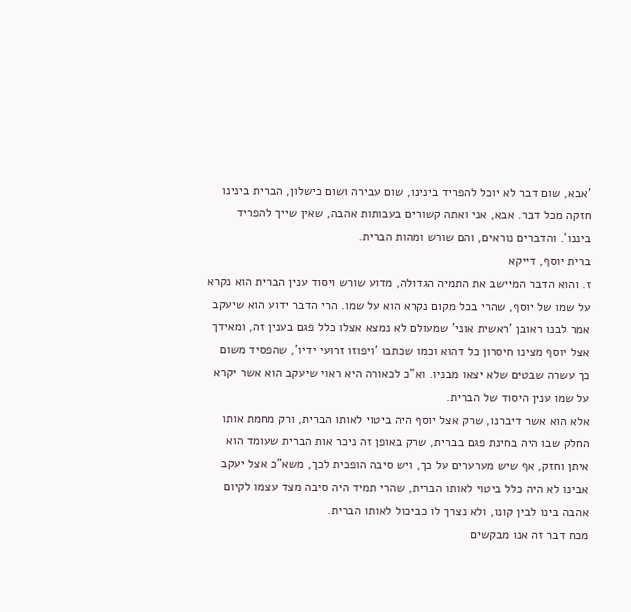'אבא, שום דבר לא יוכל להפריד בינינו, שום עבירה ושום כישלון, הברית בינינו חזקה מכל דבר. אבא, אני ואתה קשורים בעבותות אהבה, שאין שייך להפריד ביננו'. והדברים נוראים, והם שורש ומהות הברית.
ברית יוסף, דייקא
ז. והוא הדבר המיישב את התמיה הגדולה, מדוע שורש ויסוד ענין הברית הוא נקרא על שמו של יוסף, שהרי בכל מקום נקרא הוא על שמו. הרי הדבר ידוע הוא שיעקב אמר לבנו ראובן 'ראשית אוני' שמעולם לא נמצא אצלו כלל פגם בענין זה, ומאידך אצל יוסף מצינו חיסרון כל דהוא וכמו שכתבו 'ויפוזו זרועי ידיו', שהפסיד משום כך עשרה שבטים שלא יצאו מבניו. וא"כ לכאורה היא ראוי שיעקב הוא אשר יקרא על שמו ענין היסוד של הברית.
אלא הוא אשר דיברנו, שרק אצל יוסף היה ביטוי לאותו הברית, ורק מחמת אותו החלק שבו היה בחינת פגם בברית, שרק באופן זה ניכר אות הברית שעומד הוא איתן וחזק, אף שיש מערערים על כך, ויש סיבה הופכית לכך, משא"כ אצל יעקב אבינו לא היה כלל ביטוי לאותו הברית, שהרי תמיד היה סיבה מצד עצמו לקיום אהבה בינו לבין קונו, ולא נצרך לו כביכול לאותו הברית.
מכח דבר זה אנו מבקשים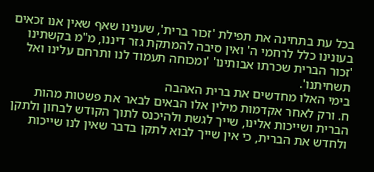בכל עת בתחינה את תפילת 'זכור ברית', שענינו שאף שאין אנו זכאים בעונינו כלל לרחמי ה' ואין סיבה להמתקת גזר דיננו, מ"מ בקשתינו 'זכור הברית שכרתו אבותינו' 'ומכוחה תעמוד לנו ותרחם עלינו ואל תשחיתנו'.
בימי האלו מחדשים את ברית האהבה
ח. ורק לאחר אקדמות מילין אלו הבאים לבאר את פשטות מהות הברית ושייכות אלינו, שייך לגשת ולהיכנס לתוך הקודש לבחון ולתקן ולחדש את הברית, כי אין שייך לבוא לתקן בדבר שאין לנו שייכות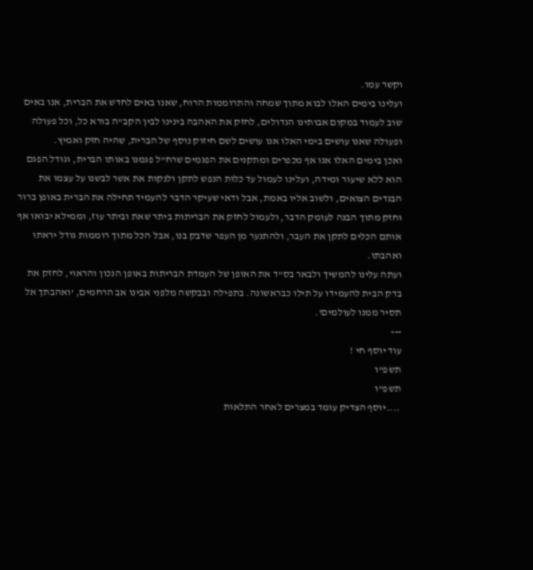וקשר עמו.
ועלינו בימים האלו לבוא מתוך שמחה והתרוממות הרוח, שאנו באים לחדש את הברית, אנו באים שוב לעמוד במקום אבותינו הגדולים, לחזק את האהבה בינינו לבין הקב"ה בורא כל, וכל פעולה ופעולה שאנו עושים בימי האלו אנו עושים לשם חיזוק נוסף של הברית, שהיה חזק ואמיץ.
ואכן בימים האלו אנו אף מכפרים ומתקנים את הפגמים שרח"ל פגמנו באותו הברית, וגודל הפגם הוא ללא שיעור ומידה, ועלינו לעמול עד כלות הנפש לתקן ולנקות את אשר לבשנו על עצמו את הבגדים הצואים, ולשוב אליו באמת, אבל ודאי שעיקר הדבר להעמיד תחילה את הברית באופן ברור וחזק מתוך הבנה לעומק הדבר, ולעמול לחזק את הבריתות ביתר שאת וביתר עוז, וממילא יבואו אף אותם הכלים לתקן את העבר, ולהתנער מן העפר שדבק בנו, אבל הכל מתוך רוממות גודל יראתו ואהבתו.
ועתה עלינו להמשיך ולבאר בס"ד את האופן של העמדת הבריתות באופן הנכון והראוי, לחזק את בדק הבית להעמידו על תילו כבראשונה. בתפילה ובבקשה מלפני אבינו אב הרחמים, 'ואהבתך אל תסיר ממנו לעולמים'.
---
עוד יוסף חי !
תשפ"ו
תשפ"ו
....יוסף הצדיק עומד במצרים לאחר התלאות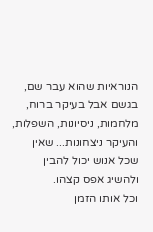הנוראיות שהוא עבר שם, בגשם אבל בעיקר ברוח, מלחמות, ניסיונות, השפלות, והעיקר ניצחונות... שאין שכל אנוש יכול להבין ולהשיג אפס קצהו.
וכל אותו הזמן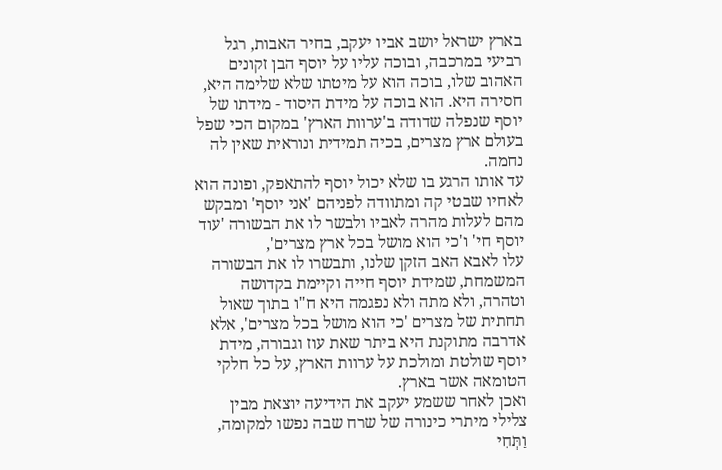בארץ ישראל יושב אביו יעקב, בחיר האבות, רגל רביעי במרכבה, ובוכה עליו על יוסף הבן זקונים האהוב שלו, בוכה הוא על מיטתו שלא שלימה היא, חסירה היא. הוא בוכה על מידת היסוד - מידתו של יוסף שנפלה שדודה ב'ערוות הארץ' במקום הכי שפל בעולם ארץ מצרים, בכיה תמידית ונוראית שאין לה נחמה.
עד אותו הרגע בו שלא יכול יוסף להתאפק, ופונה הוא לאחיו שבטי קה ומתוודה לפניהם 'אני יוסף' ומבקש מהם לעלות מהרה לאביו ולבשר לו את הבשורה 'עוד יוסף חי' ו'כי הוא מושל בכל ארץ מצרים',
עלו לאבא האב הזקן שלנו, ותבשרו לו את הבשורה המשמחת, שמידת יוסף חייה וקיימת בקדושה וטהרה, ולא מתה ולא נפגמה היא ח"ו בתוך שאול תחתית של מצרים 'כי הוא מושל בכל מצרים', אלא אדרבה מתוקנת היא ביתר שאת עוז וגבורה, מידת יוסף שולטת ומולכת על ערוות הארץ, על כל חלקי הטומאה אשר בארץ.
ואכן לאחר ששמע יעקב את הידיעה יוצאת מבין צלילי מיתרי כינורה של שרח שבה נפשו למקומה, וַתְּחִי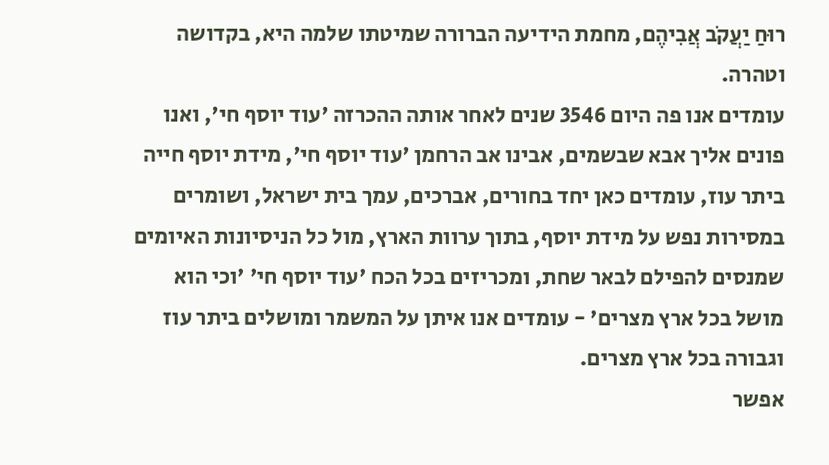רוּחַ יַעֲקֹב אֲבִיהֶם, מחמת הידיעה הברורה שמיטתו שלמה היא, בקדושה וטהרה.
עומדים אנו פה היום 3546 שנים לאחר אותה ההכרזה 'עוד יוסף חי', ואנו פונים אליך אבא שבשמים, אבינו אב הרחמן 'עוד יוסף חי', מידת יוסף חייה ביתר עוז, עומדים כאן יחד בחורים, אברכים, עמך בית ישראל, ושומרים במסירות נפש על מידת יוסף, בתוך ערוות הארץ, מול כל הניסיונות האיומים שמנסים להפילם לבאר שחת, ומכריזים בכל הכח 'עוד יוסף חי' 'וכי הוא מושל בכל ארץ מצרים' - עומדים אנו איתן על המשמר ומושלים ביתר עוז וגבורה בכל ארץ מצרים.
אפשר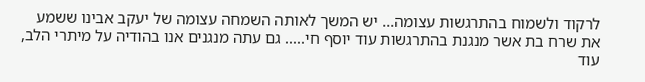לרקוד ולשמוח בהתרגשות עצומה... יש המשך לאותה השמחה עצומה של יעקב אבינו ששמע את שרח בת אשר מנגנת בהתרגשות עוד יוסף חי..... גם עתה מנגנים אנו בהודיה על מיתרי הלב, עוד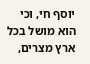יוסף חי, וכי הוא מושל בכל ארץ מצרים,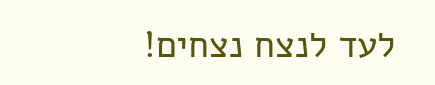לעד לנצח נצחים!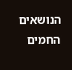הנושאים החמים